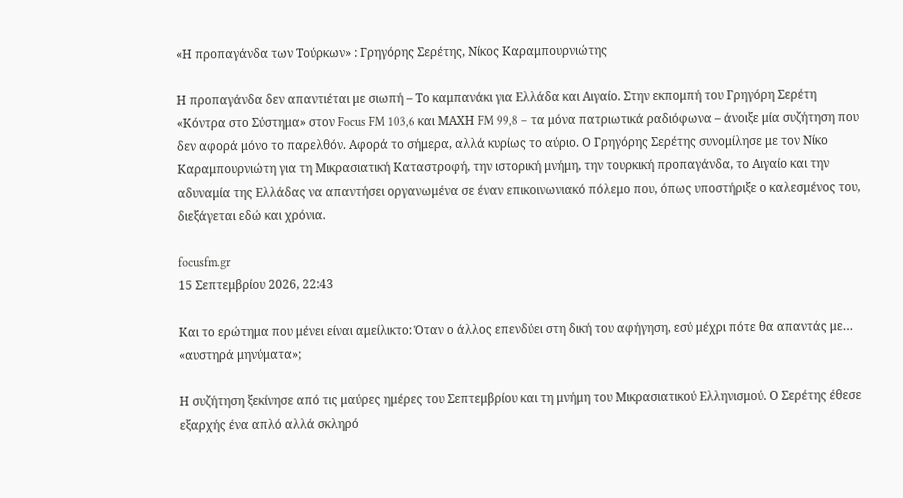«Η προπαγάνδα των Τούρκων» : Γρηγόρης Σερέτης, Νίκος Καραμπουρνιώτης

Η προπαγάνδα δεν απαντιέται με σιωπή – Το καμπανάκι για Ελλάδα και Αιγαίο. Στην εκπομπή του Γρηγόρη Σερέτη «Κόντρα στο Σύστημα» στον Focus FM 103,6 και ΜΑΧΗ FM 99,8 – τα μόνα πατριωτικά ραδιόφωνα – άνοιξε μία συζήτηση που δεν αφορά μόνο το παρελθόν. Αφορά το σήμερα, αλλά κυρίως το αύριο. Ο Γρηγόρης Σερέτης συνομίλησε με τον Νίκο Καραμπουρνιώτη για τη Μικρασιατική Καταστροφή, την ιστορική μνήμη, την τουρκική προπαγάνδα, το Αιγαίο και την αδυναμία της Ελλάδας να απαντήσει οργανωμένα σε έναν επικοινωνιακό πόλεμο που, όπως υποστήριξε ο καλεσμένος του, διεξάγεται εδώ και χρόνια.

focusfm.gr
15 Σεπτεμβρίου 2026, 22:43

Και το ερώτημα που μένει είναι αμείλικτο: Όταν ο άλλος επενδύει στη δική του αφήγηση, εσύ μέχρι πότε θα απαντάς με… «αυστηρά μηνύματα»;

Η συζήτηση ξεκίνησε από τις μαύρες ημέρες του Σεπτεμβρίου και τη μνήμη του Μικρασιατικού Ελληνισμού. Ο Σερέτης έθεσε εξαρχής ένα απλό αλλά σκληρό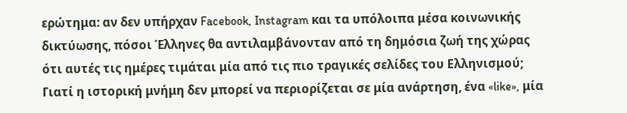ερώτημα: αν δεν υπήρχαν Facebook, Instagram και τα υπόλοιπα μέσα κοινωνικής δικτύωσης, πόσοι Έλληνες θα αντιλαμβάνονταν από τη δημόσια ζωή της χώρας ότι αυτές τις ημέρες τιμάται μία από τις πιο τραγικές σελίδες του Ελληνισμού; Γιατί η ιστορική μνήμη δεν μπορεί να περιορίζεται σε μία ανάρτηση, ένα «like», μία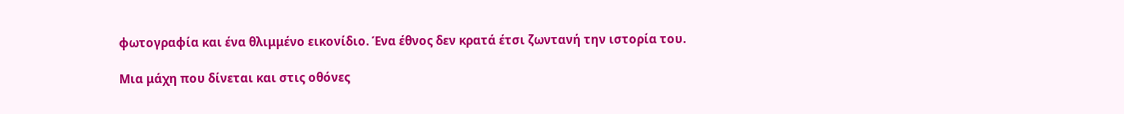φωτογραφία και ένα θλιμμένο εικονίδιο. Ένα έθνος δεν κρατά έτσι ζωντανή την ιστορία του.

Μια μάχη που δίνεται και στις οθόνες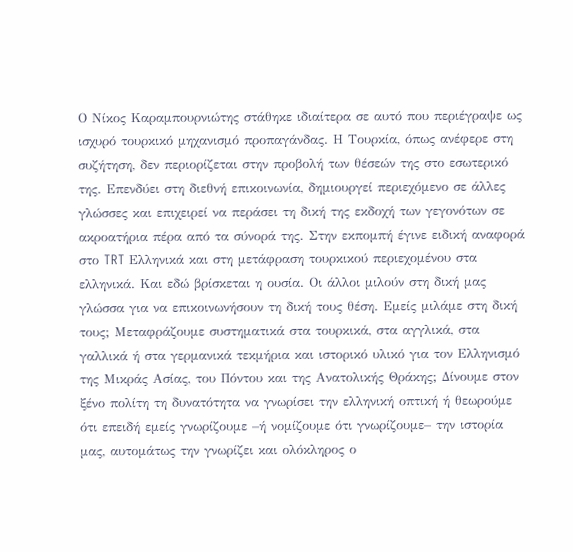Ο Νίκος Καραμπουρνιώτης στάθηκε ιδιαίτερα σε αυτό που περιέγραψε ως ισχυρό τουρκικό μηχανισμό προπαγάνδας. Η Τουρκία, όπως ανέφερε στη συζήτηση, δεν περιορίζεται στην προβολή των θέσεών της στο εσωτερικό της. Επενδύει στη διεθνή επικοινωνία, δημιουργεί περιεχόμενο σε άλλες γλώσσες και επιχειρεί να περάσει τη δική της εκδοχή των γεγονότων σε ακροατήρια πέρα από τα σύνορά της. Στην εκπομπή έγινε ειδική αναφορά στο TRT Ελληνικά και στη μετάφραση τουρκικού περιεχομένου στα ελληνικά. Και εδώ βρίσκεται η ουσία. Οι άλλοι μιλούν στη δική μας γλώσσα για να επικοινωνήσουν τη δική τους θέση. Εμείς μιλάμε στη δική τους; Μεταφράζουμε συστηματικά στα τουρκικά, στα αγγλικά, στα γαλλικά ή στα γερμανικά τεκμήρια και ιστορικό υλικό για τον Ελληνισμό της Μικράς Ασίας, του Πόντου και της Ανατολικής Θράκης; Δίνουμε στον ξένο πολίτη τη δυνατότητα να γνωρίσει την ελληνική οπτική ή θεωρούμε ότι επειδή εμείς γνωρίζουμε –ή νομίζουμε ότι γνωρίζουμε– την ιστορία μας, αυτομάτως την γνωρίζει και ολόκληρος ο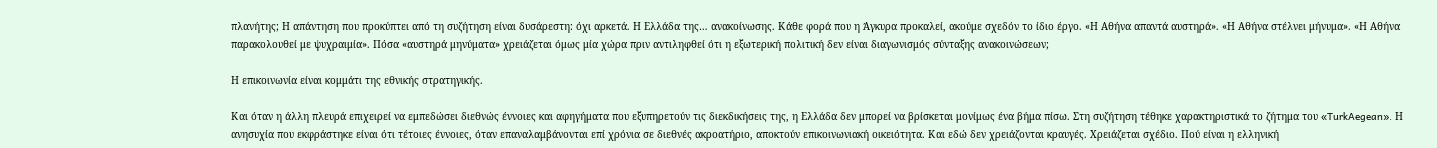πλανήτης; Η απάντηση που προκύπτει από τη συζήτηση είναι δυσάρεστη: όχι αρκετά. Η Ελλάδα της… ανακοίνωσης. Κάθε φορά που η Άγκυρα προκαλεί, ακούμε σχεδόν το ίδιο έργο. «Η Αθήνα απαντά αυστηρά». «Η Αθήνα στέλνει μήνυμα». «Η Αθήνα παρακολουθεί με ψυχραιμία». Πόσα «αυστηρά μηνύματα» χρειάζεται όμως μία χώρα πριν αντιληφθεί ότι η εξωτερική πολιτική δεν είναι διαγωνισμός σύνταξης ανακοινώσεων;

Η επικοινωνία είναι κομμάτι της εθνικής στρατηγικής.

Και όταν η άλλη πλευρά επιχειρεί να εμπεδώσει διεθνώς έννοιες και αφηγήματα που εξυπηρετούν τις διεκδικήσεις της, η Ελλάδα δεν μπορεί να βρίσκεται μονίμως ένα βήμα πίσω. Στη συζήτηση τέθηκε χαρακτηριστικά το ζήτημα του «TurkAegean». Η ανησυχία που εκφράστηκε είναι ότι τέτοιες έννοιες, όταν επαναλαμβάνονται επί χρόνια σε διεθνές ακροατήριο, αποκτούν επικοινωνιακή οικειότητα. Και εδώ δεν χρειάζονται κραυγές. Χρειάζεται σχέδιο. Πού είναι η ελληνική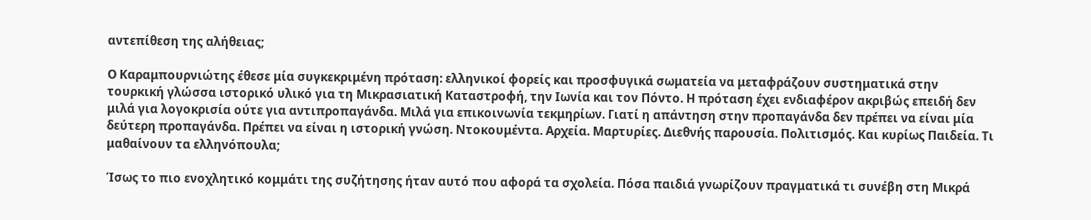αντεπίθεση της αλήθειας;

Ο Καραμπουρνιώτης έθεσε μία συγκεκριμένη πρόταση: ελληνικοί φορείς και προσφυγικά σωματεία να μεταφράζουν συστηματικά στην τουρκική γλώσσα ιστορικό υλικό για τη Μικρασιατική Καταστροφή, την Ιωνία και τον Πόντο. Η πρόταση έχει ενδιαφέρον ακριβώς επειδή δεν μιλά για λογοκρισία ούτε για αντιπροπαγάνδα. Μιλά για επικοινωνία τεκμηρίων. Γιατί η απάντηση στην προπαγάνδα δεν πρέπει να είναι μία δεύτερη προπαγάνδα. Πρέπει να είναι η ιστορική γνώση. Ντοκουμέντα. Αρχεία. Μαρτυρίες. Διεθνής παρουσία. Πολιτισμός. Και κυρίως Παιδεία. Τι μαθαίνουν τα ελληνόπουλα;

Ίσως το πιο ενοχλητικό κομμάτι της συζήτησης ήταν αυτό που αφορά τα σχολεία. Πόσα παιδιά γνωρίζουν πραγματικά τι συνέβη στη Μικρά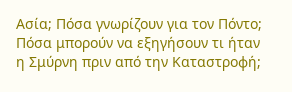Ασία; Πόσα γνωρίζουν για τον Πόντο; Πόσα μπορούν να εξηγήσουν τι ήταν η Σμύρνη πριν από την Καταστροφή;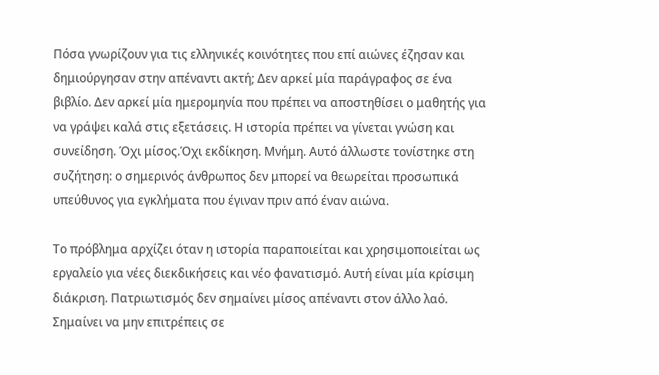Πόσα γνωρίζουν για τις ελληνικές κοινότητες που επί αιώνες έζησαν και δημιούργησαν στην απέναντι ακτή; Δεν αρκεί μία παράγραφος σε ένα βιβλίο. Δεν αρκεί μία ημερομηνία που πρέπει να αποστηθίσει ο μαθητής για να γράψει καλά στις εξετάσεις. Η ιστορία πρέπει να γίνεται γνώση και συνείδηση. Όχι μίσος.Όχι εκδίκηση. Μνήμη. Αυτό άλλωστε τονίστηκε στη συζήτηση: ο σημερινός άνθρωπος δεν μπορεί να θεωρείται προσωπικά υπεύθυνος για εγκλήματα που έγιναν πριν από έναν αιώνα.

Το πρόβλημα αρχίζει όταν η ιστορία παραποιείται και χρησιμοποιείται ως εργαλείο για νέες διεκδικήσεις και νέο φανατισμό. Αυτή είναι μία κρίσιμη διάκριση. Πατριωτισμός δεν σημαίνει μίσος απέναντι στον άλλο λαό. Σημαίνει να μην επιτρέπεις σε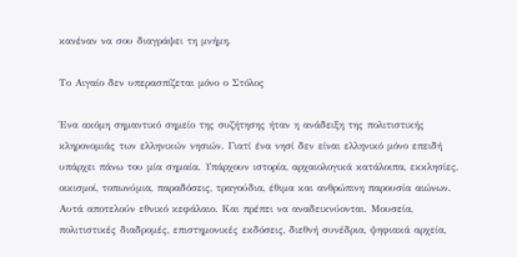κανέναν να σου διαγράψει τη μνήμη.

Το Αιγαίο δεν υπερασπίζεται μόνο ο Στόλος

Ένα ακόμη σημαντικό σημείο της συζήτησης ήταν η ανάδειξη της πολιτιστικής κληρονομιάς των ελληνικών νησιών. Γιατί ένα νησί δεν είναι ελληνικό μόνο επειδή υπάρχει πάνω του μία σημαία. Υπάρχουν ιστορία, αρχαιολογικά κατάλοιπα, εκκλησίες, οικισμοί, τοπωνύμια, παραδόσεις, τραγούδια, έθιμα και ανθρώπινη παρουσία αιώνων. Αυτά αποτελούν εθνικό κεφάλαιο. Και πρέπει να αναδεικνύονται. Μουσεία, πολιτιστικές διαδρομές, επιστημονικές εκδόσεις, διεθνή συνέδρια, ψηφιακά αρχεία,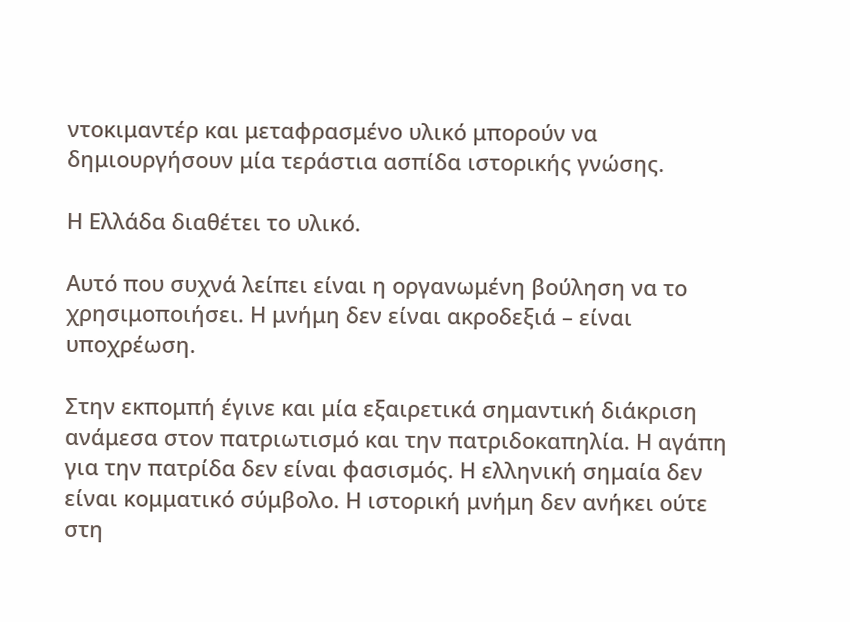ντοκιμαντέρ και μεταφρασμένο υλικό μπορούν να δημιουργήσουν μία τεράστια ασπίδα ιστορικής γνώσης.

Η Ελλάδα διαθέτει το υλικό.

Αυτό που συχνά λείπει είναι η οργανωμένη βούληση να το χρησιμοποιήσει. Η μνήμη δεν είναι ακροδεξιά – είναι υποχρέωση.

Στην εκπομπή έγινε και μία εξαιρετικά σημαντική διάκριση ανάμεσα στον πατριωτισμό και την πατριδοκαπηλία. Η αγάπη για την πατρίδα δεν είναι φασισμός. Η ελληνική σημαία δεν είναι κομματικό σύμβολο. Η ιστορική μνήμη δεν ανήκει ούτε στη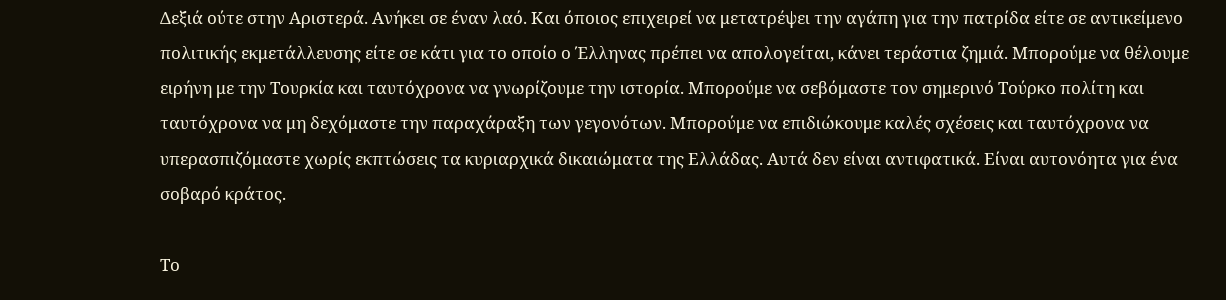Δεξιά ούτε στην Αριστερά. Ανήκει σε έναν λαό. Και όποιος επιχειρεί να μετατρέψει την αγάπη για την πατρίδα είτε σε αντικείμενο πολιτικής εκμετάλλευσης είτε σε κάτι για το οποίο ο Έλληνας πρέπει να απολογείται, κάνει τεράστια ζημιά. Μπορούμε να θέλουμε ειρήνη με την Τουρκία και ταυτόχρονα να γνωρίζουμε την ιστορία. Μπορούμε να σεβόμαστε τον σημερινό Τούρκο πολίτη και ταυτόχρονα να μη δεχόμαστε την παραχάραξη των γεγονότων. Μπορούμε να επιδιώκουμε καλές σχέσεις και ταυτόχρονα να υπερασπιζόμαστε χωρίς εκπτώσεις τα κυριαρχικά δικαιώματα της Ελλάδας. Αυτά δεν είναι αντιφατικά. Είναι αυτονόητα για ένα σοβαρό κράτος.

Το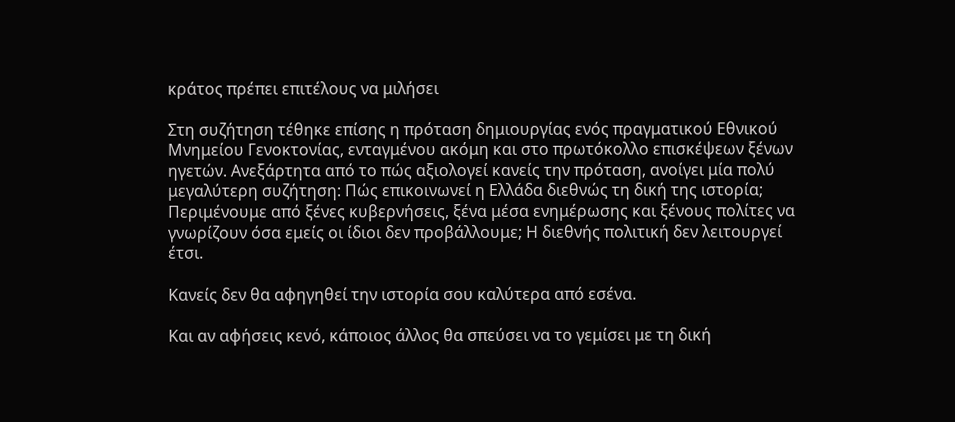κράτος πρέπει επιτέλους να μιλήσει

Στη συζήτηση τέθηκε επίσης η πρόταση δημιουργίας ενός πραγματικού Εθνικού Μνημείου Γενοκτονίας, ενταγμένου ακόμη και στο πρωτόκολλο επισκέψεων ξένων ηγετών. Ανεξάρτητα από το πώς αξιολογεί κανείς την πρόταση, ανοίγει μία πολύ μεγαλύτερη συζήτηση: Πώς επικοινωνεί η Ελλάδα διεθνώς τη δική της ιστορία; Περιμένουμε από ξένες κυβερνήσεις, ξένα μέσα ενημέρωσης και ξένους πολίτες να γνωρίζουν όσα εμείς οι ίδιοι δεν προβάλλουμε; Η διεθνής πολιτική δεν λειτουργεί έτσι.

Κανείς δεν θα αφηγηθεί την ιστορία σου καλύτερα από εσένα.

Και αν αφήσεις κενό, κάποιος άλλος θα σπεύσει να το γεμίσει με τη δική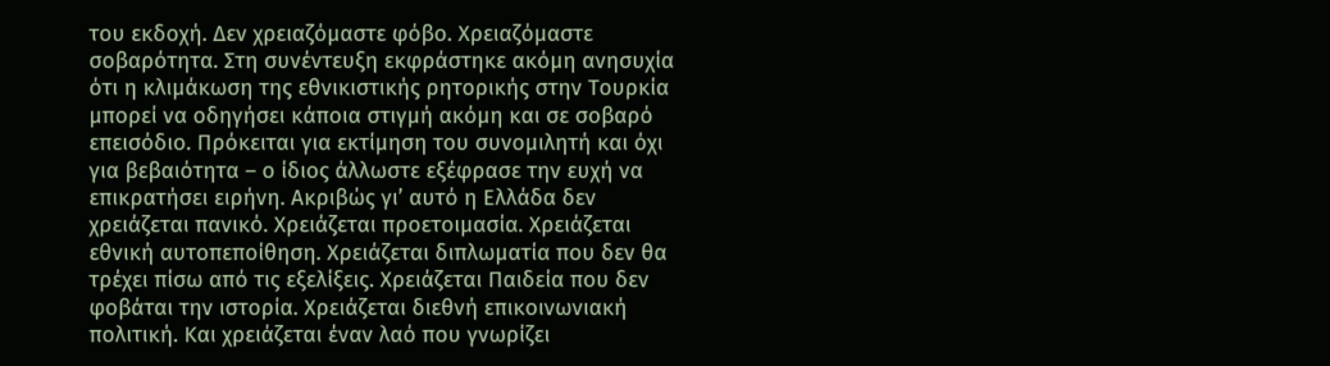του εκδοχή. Δεν χρειαζόμαστε φόβο. Χρειαζόμαστε σοβαρότητα. Στη συνέντευξη εκφράστηκε ακόμη ανησυχία ότι η κλιμάκωση της εθνικιστικής ρητορικής στην Τουρκία μπορεί να οδηγήσει κάποια στιγμή ακόμη και σε σοβαρό επεισόδιο. Πρόκειται για εκτίμηση του συνομιλητή και όχι για βεβαιότητα – ο ίδιος άλλωστε εξέφρασε την ευχή να επικρατήσει ειρήνη. Ακριβώς γι’ αυτό η Ελλάδα δεν χρειάζεται πανικό. Χρειάζεται προετοιμασία. Χρειάζεται εθνική αυτοπεποίθηση. Χρειάζεται διπλωματία που δεν θα τρέχει πίσω από τις εξελίξεις. Χρειάζεται Παιδεία που δεν φοβάται την ιστορία. Χρειάζεται διεθνή επικοινωνιακή πολιτική. Και χρειάζεται έναν λαό που γνωρίζει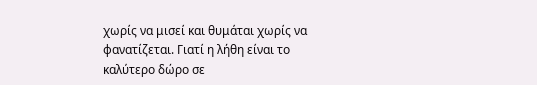χωρίς να μισεί και θυμάται χωρίς να φανατίζεται. Γιατί η λήθη είναι το καλύτερο δώρο σε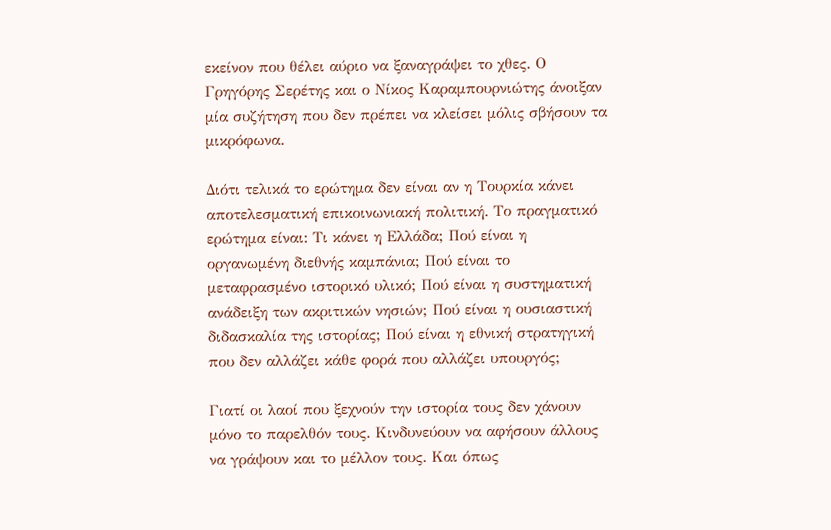εκείνον που θέλει αύριο να ξαναγράψει το χθες. Ο Γρηγόρης Σερέτης και ο Νίκος Καραμπουρνιώτης άνοιξαν μία συζήτηση που δεν πρέπει να κλείσει μόλις σβήσουν τα μικρόφωνα.

Διότι τελικά το ερώτημα δεν είναι αν η Τουρκία κάνει αποτελεσματική επικοινωνιακή πολιτική. Το πραγματικό ερώτημα είναι: Τι κάνει η Ελλάδα; Πού είναι η οργανωμένη διεθνής καμπάνια; Πού είναι το μεταφρασμένο ιστορικό υλικό; Πού είναι η συστηματική ανάδειξη των ακριτικών νησιών; Πού είναι η ουσιαστική διδασκαλία της ιστορίας; Πού είναι η εθνική στρατηγική που δεν αλλάζει κάθε φορά που αλλάζει υπουργός;

Γιατί οι λαοί που ξεχνούν την ιστορία τους δεν χάνουν μόνο το παρελθόν τους. Κινδυνεύουν να αφήσουν άλλους να γράψουν και το μέλλον τους. Και όπως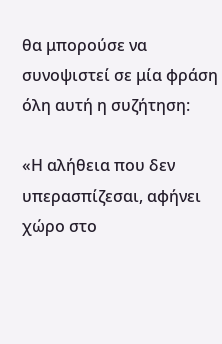θα μπορούσε να συνοψιστεί σε μία φράση όλη αυτή η συζήτηση:

«Η αλήθεια που δεν υπερασπίζεσαι, αφήνει χώρο στο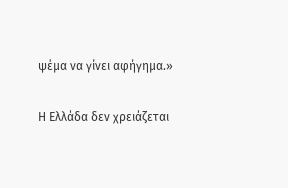ψέμα να γίνει αφήγημα.»

Η Ελλάδα δεν χρειάζεται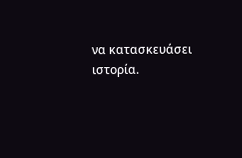να κατασκευάσει ιστορία.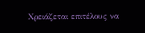Χρειάζεται επιτέλους να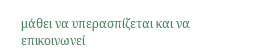μάθει να υπερασπίζεται και να επικοινωνεί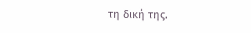τη δική της.